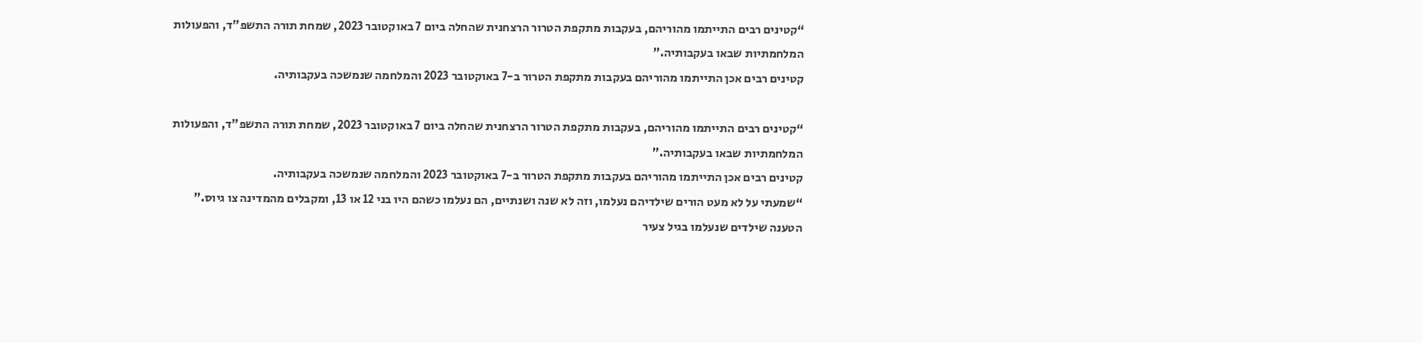“קטינים רבים התייתמו מהוריהם, בעקבות מתקפת הטרור הרצחנית שהחלה ביום 7 באוקטובר 2023, שמחת תורה התשפ"ד, והפעולות המלחמתיות שבאו בעקבותיה.”
קטינים רבים אכן התייתמו מהוריהם בעקבות מתקפת הטרור ב-7 באוקטובר 2023 והמלחמה שנמשכה בעקבותיה.

“קטינים רבים התייתמו מהוריהם, בעקבות מתקפת הטרור הרצחנית שהחלה ביום 7 באוקטובר 2023, שמחת תורה התשפ"ד, והפעולות המלחמתיות שבאו בעקבותיה.”
קטינים רבים אכן התייתמו מהוריהם בעקבות מתקפת הטרור ב-7 באוקטובר 2023 והמלחמה שנמשכה בעקבותיה.
“שמעתי על לא מעט הורים שילדיהם נעלמו, וזה לא שנה ושנתיים, הם נעלמו כשהם היו בני 12 או 13, ומקבלים מהמדינה צו גיוס.”
הטענה שילדים שנעלמו בגיל צעיר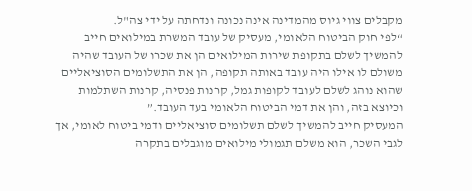מקבלים צווי גיוס מהמדינה אינה נכונה ונדחתה על ידי צה"ל.
“לפי חוק הביטוח הלאומי, מעסיק של עובד המשרת במילואים חייב להמשיך לשלם בתקופת שירות המילואים הן את שכרו של העובד שהיה משולם לו אילו היה עובד באותה תקופה, הן את התשלומים הסוציאליים שהוא נוהג לשלם לעובד לקופות גמל, קרנות פנסיה, קרנות השתלמות וכיוצא בזה, והן את דמי הביטוח הלאומי בעד העובד.”
המעסיק חייב להמשיך לשלם תשלומים סוציאליים ודמי ביטוח לאומי, אך לגבי השכר, הוא משלם תגמולי מילואים מוגבלים בתקרה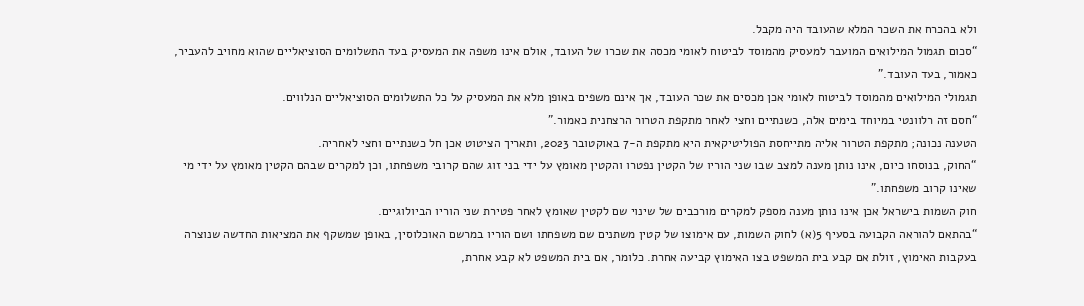ולא בהכרח את השכר המלא שהעובד היה מקבל.
“סכום תגמול המילואים המועבר למעסיק מהמוסד לביטוח לאומי מכסה את שכרו של העובד, אולם אינו משפה את המעסיק בעד התשלומים הסוציאליים שהוא מחויב להעביר, כאמור, בעד העובד.”
תגמולי המילואים מהמוסד לביטוח לאומי אכן מכסים את שכר העובד, אך אינם משפים באופן מלא את המעסיק על כל התשלומים הסוציאליים הנלווים.
“חסם זה רלוונטי במיוחד בימים אלה, כשנתיים וחצי לאחר מתקפת הטרור הרצחנית כאמור.”
הטענה נכונה; מתקפת הטרור אליה מתייחסת הפוליטיקאית היא מתקפת ה-7 באוקטובר 2023, ותאריך הציטוט אכן חל כשנתיים וחצי לאחריה.
“החוק, בנוסחו כיום, אינו נותן מענה למצב שבו שני הוריו של הקטין נפטרו והקטין מאומץ על ידי בני זוג שהם קרובי משפחתו, וכן למקרים שבהם הקטין מאומץ על ידי מי שאינו קרוב משפחתו.”
חוק השמות בישראל אכן אינו נותן מענה מספק למקרים מורכבים של שינוי שם לקטין שאומץ לאחר פטירת שני הוריו הביולוגיים.
“בהתאם להוראה הקבועה בסעיף 5(א) לחוק השמות, עם אימוצו של קטין משתנים שם משפחתו ושם הוריו במרשם האוכלוסין, באופן שמשקף את המציאות החדשה שנוצרה בעקבות האימוץ, זולת אם קבע בית המשפט בצו האימוץ קביעה אחרת. כלומר, אם בית המשפט לא קבע אחרת,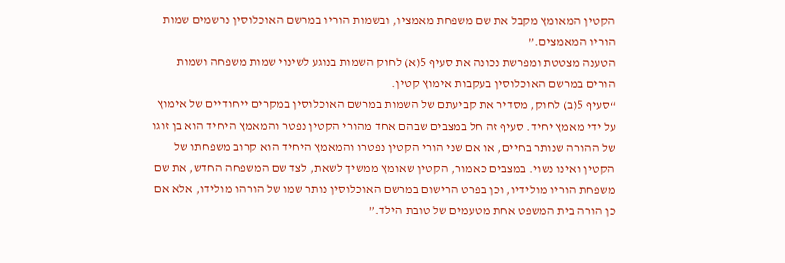הקטין המאומץ מקבל את שם משפחת מאמציו, ובשמות הוריו במרשם האוכלוסין נרשמים שמות הוריו המאמצים.”
הטענה מצטטת ומפרשת נכונה את סעיף 5(א) לחוק השמות בנוגע לשינוי שמות משפחה ושמות הורים במרשם האוכלוסין בעקבות אימוץ קטין.
“סעיף 5(ב) לחוק, מסדיר את קביעתם של השמות במרשם האוכלוסין במקרים ייחודיים של אימוץ על ידי מאמץ יחיד. סעיף זה חל במצבים שבהם אחד מהורי הקטין נפטר והמאמץ היחיד הוא בן זוגו של ההורה שנותר בחיים, או אם שני הורי הקטין נפטרו והמאמץ היחיד הוא קרוב משפחתו של הקטין ואינו נשוי. במצבים כאמור, הקטין שאומץ ממשיך לשאת, לצד שם המשפחה החדש, את שם משפחת הוריו מולידיו, וכן בפרט הרישום במרשם האוכלוסין נותר שמו של הורהו מולידו, אלא אם כן הורה בית המשפט אחת מטעמים של טובת הילד.”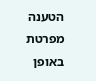הטענה מפרטת באופן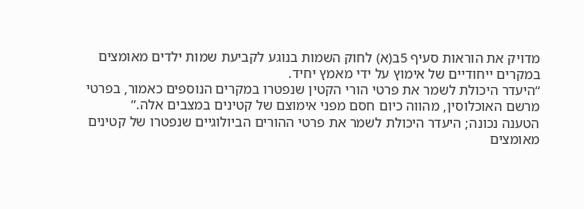מדויק את הוראות סעיף 5ב(א) לחוק השמות בנוגע לקביעת שמות ילדים מאומצים במקרים ייחודיים של אימוץ על ידי מאמץ יחיד.
“היעדר היכולת לשמר את פרטי הורי הקטין שנפטרו במקרים הנוספים כאמור, בפרטי מרשם האוכלוסין, מהווה כיום חסם מפני אימוצם של קטינים במצבים אלה.”
הטענה נכונה; היעדר היכולת לשמר את פרטי ההורים הביולוגיים שנפטרו של קטינים מאומצים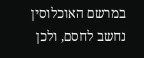במרשם האוכלוסין נחשב לחסם, ולכן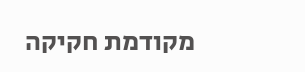מקודמת חקיקה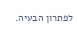לפתרון הבעיה.